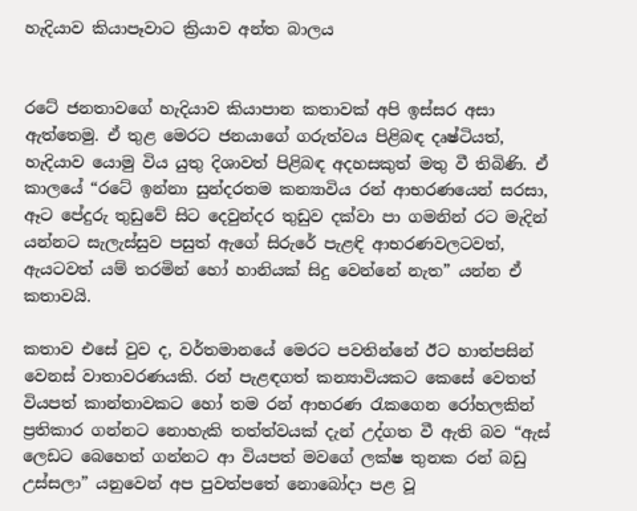හැදියාව කියාපෑවාට ක්‍රියාව අන්ත බාලය


රටේ ජනතාවගේ හැදියාව කියාපාන කතාවක් අපි ඉස්සර අසා ඇත්තෙමු. ඒ තුළ මෙරට ජනයාගේ ගරුත්වය පිළිබඳ දෘෂ්ටියත්, හැදියාව යොමු විය යුතු දිශාවත් පිළිබඳ අදහසකුත් මතු වී තිබිණි. ඒ කාලයේ “රටේ ඉන්නා සුන්දරතම කන්‍යාවිය රන් ආභරණයෙන් සරසා, ඈට පේදුරු තුඩුවේ සිට දෙවුන්දර තුඩුව දක්වා පා ගමනින් රට මැදින් යන්නට සැලැස්සුව පසුත් ඇගේ සිරුරේ පැළඳි ආභරණවලටවත්, ඇයටවත් යම් තරමින් හෝ හානියක් සිදු වෙන්නේ නැත” යන්න ඒ කතාවයි.

කතාව එසේ වුව ද, වර්තමානයේ මෙරට පවතින්නේ ඊට හාත්පසින් වෙනස් වාතාවරණයකි. රන් පැළඳගත් කන්‍යාවියකට කෙසේ වෙතත් වියපත් කාන්තාවකට හෝ තම රන් ආභරණ රැකගෙන රෝහලකින් ප්‍රතිකාර ගන්නට නොහැකි තත්ත්වයක් දැන් උද්ගත වී ඇති බව “ඇස් ලෙඩට බෙහෙත් ගන්නට ආ වියපත් මවගේ ලක්ෂ තුනක රන් බඩු උස්සලා” යනුවෙන් අප පුවත්පතේ නොබෝදා පළ වූ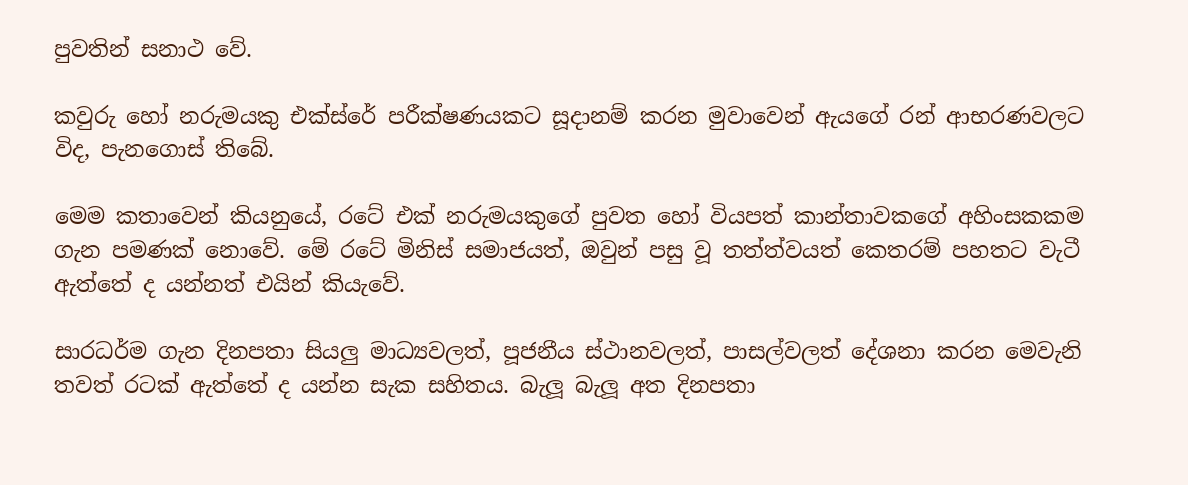පුවතින් සනාථ වේ.

කවුරු හෝ නරුමයකු එක්ස්රේ පරීක්ෂණයකට සූදානම් කරන මුවාවෙන් ඇයගේ රන් ආභරණවලට විද, පැනගොස් තිබේ.

මෙම කතාවෙන් කියනුයේ, රටේ එක් නරුමයකුගේ පුවත හෝ වියපත් කාන්තාවකගේ අහිංසකකම ගැන පමණක් නොවේ. මේ රටේ මිනිස් සමාජයත්, ඔවුන් පසු වූ තත්ත්වයත් කෙතරම් පහතට වැටී ඇත්තේ ද යන්නත් එයින් කියැවේ.

සාරධර්ම ගැන දිනපතා සියලු‍ මාධ්‍යවලත්, පූජනීය ස්ථානවලත්, පාසල්වලත් දේශනා කරන මෙවැනි තවත් රටක් ඇත්තේ ද යන්න සැක සහිතය. බැලූ බැලූ අත දිනපතා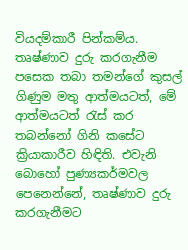වියදම්කාරී පින්කම්ය. තෘෂ්ණාව දුරු කරගැනීම පසෙක තබා තමන්ගේ කුසල් ගිණුම මතු ආත්මයටත්, මේ ආත්මයටත් රැස් කර තබන්නෝ ගිනි කසේට ක්‍රියාකාරීව හිඳිති. එවැනි බොහෝ පුණ්‍යකර්මවල පෙනෙන්නේ, තෘෂ්ණාව දුරු කරගැනීමට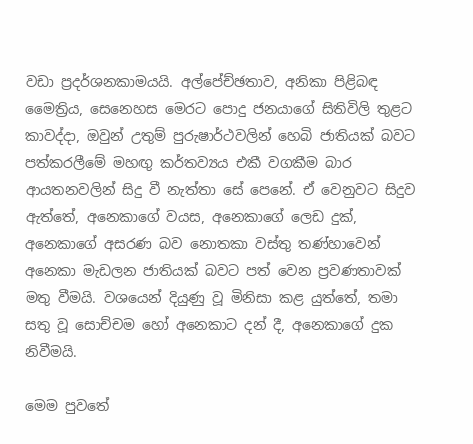වඩා ප්‍රදර්ශනකාමයයි. අල්පේච්ඡතාව, අනිකා පිළිබඳ මෛත්‍රිය, සෙනෙහස මෙරට පොදු ජනයාගේ සිතිවිලි තුළට කාවද්දා, ඔවුන් උතුම් පුරුෂාර්ථවලින් හෙබි ජාතියක් බවට පත්කරලීමේ මහඟු‍ කර්තව්‍යය එකී වගකීම බාර ආයතනවලින් සිදු වී නැත්තා සේ පෙනේ. ඒ වෙනුවට සිදුව ඇත්තේ, අනෙකාගේ වයස, අනෙකාගේ ලෙඩ දුක්, අනෙකාගේ අසරණ බව නොතකා වස්තු තණ්හාවෙන් අනෙකා මැඩලන ජාතියක් බවට පත් වෙන ප්‍රවණතාවක් මතු වීමයි. වශයෙන් දියුණු වූ මිනිසා කළ යුත්තේ, තමා සතු වූ සොච්චම හෝ අනෙකාට දන් දී, අනෙකාගේ දුක නිවීමයි.

මෙම පුවතේ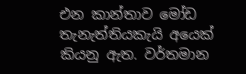එන කාන්තාව මෝඩ තැනැත්තියකැයි අයෙක් කියනු ඇත. වර්තමාන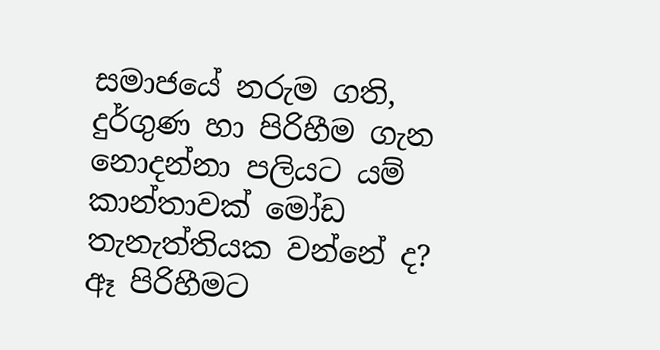සමාජයේ නරුම ගති, දුර්ගුණ හා පිරිහීම ගැන නොදන්නා පලියට යම් කාන්තාවක් මෝඩ තැනැත්තියක වන්නේ ද? ඈ පිරිහීමට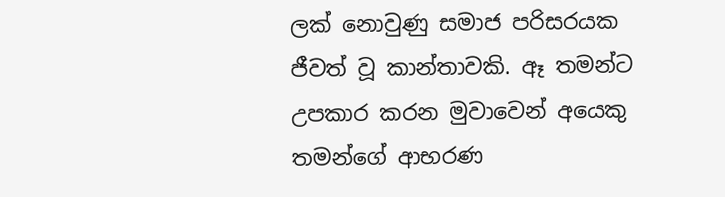ලක් නොවුණු සමාජ පරිසරයක ජීවත් වූ කාන්තාවකි. ඈ තමන්ට උපකාර කරන මුවාවෙන් අයෙකු තමන්ගේ ආභරණ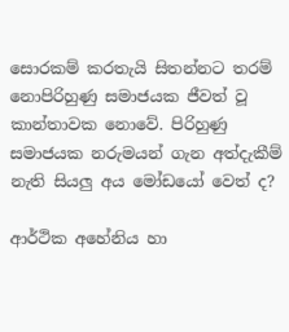සොරකම් කරතැයි සිතන්නට තරම් නොපිරිහුණු සමාජයක ජීවත් වූ කාන්තාවක නොවේ. පිරිහුණු සමාජයක නරුමයන් ගැන අත්දැකීම් නැති සියලු‍ අය මෝඩයෝ වෙත් ද?

ආර්ථික අහේනිය හා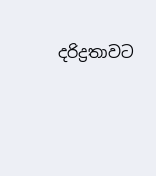දරිද්‍රතාවට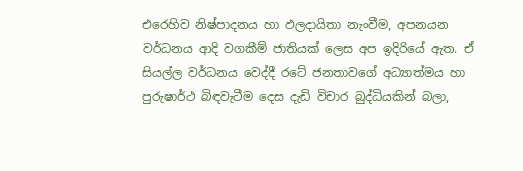එරෙහිව නිෂ්පාදනය හා ඵලදායිතා නැංවීම, අපනයන වර්ධනය ආදි වගකීම් ජාතියක් ලෙස අප ඉදිරියේ ඇත. ඒ සියල්ල වර්ධනය වෙද්දී රටේ ජනතාවගේ අධ්‍යාත්මය හා පුරුෂාර්ථ බිඳවැටීම දෙස දැඩි විචාර බුද්ධියකින් බලා,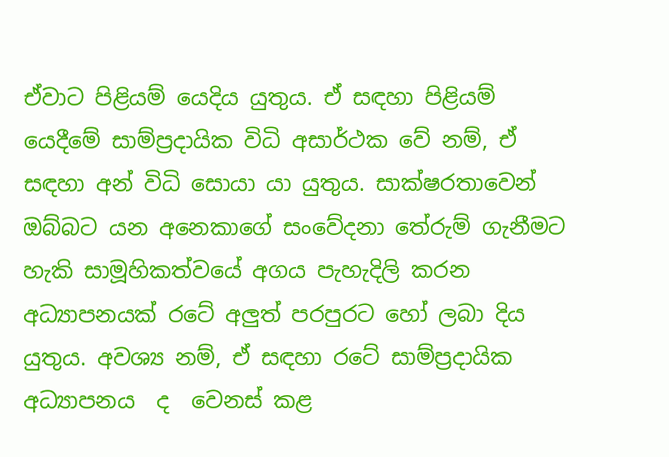ඒවාට පිළියම් යෙදිය යුතුය. ඒ සඳහා පිළියම් යෙදීමේ සාම්ප්‍රදායික විධි අසාර්ථක වේ නම්, ඒ සඳහා අන් විධි සොයා යා යුතුය. සාක්ෂරතාවෙන් ඔබ්බට යන අනෙකාගේ සංවේදනා තේරුම් ගැනීමට හැකි සාමූහිකත්වයේ අගය පැහැදිලි කරන අධ්‍යාපනයක් රටේ අලු‍ත් පරපුරට හෝ ලබා දිය යුතුය. අවශ්‍ය නම්, ඒ සඳහා රටේ සාම්ප්‍රදායික  අධ්‍යාපනය  ද  වෙනස් කළ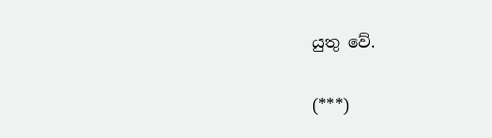යුතු වේ.

(***)